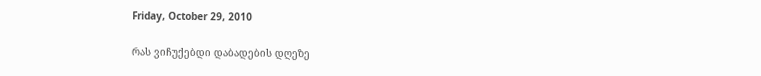Friday, October 29, 2010

რას ვიჩუქებდი დაბადების დღეზე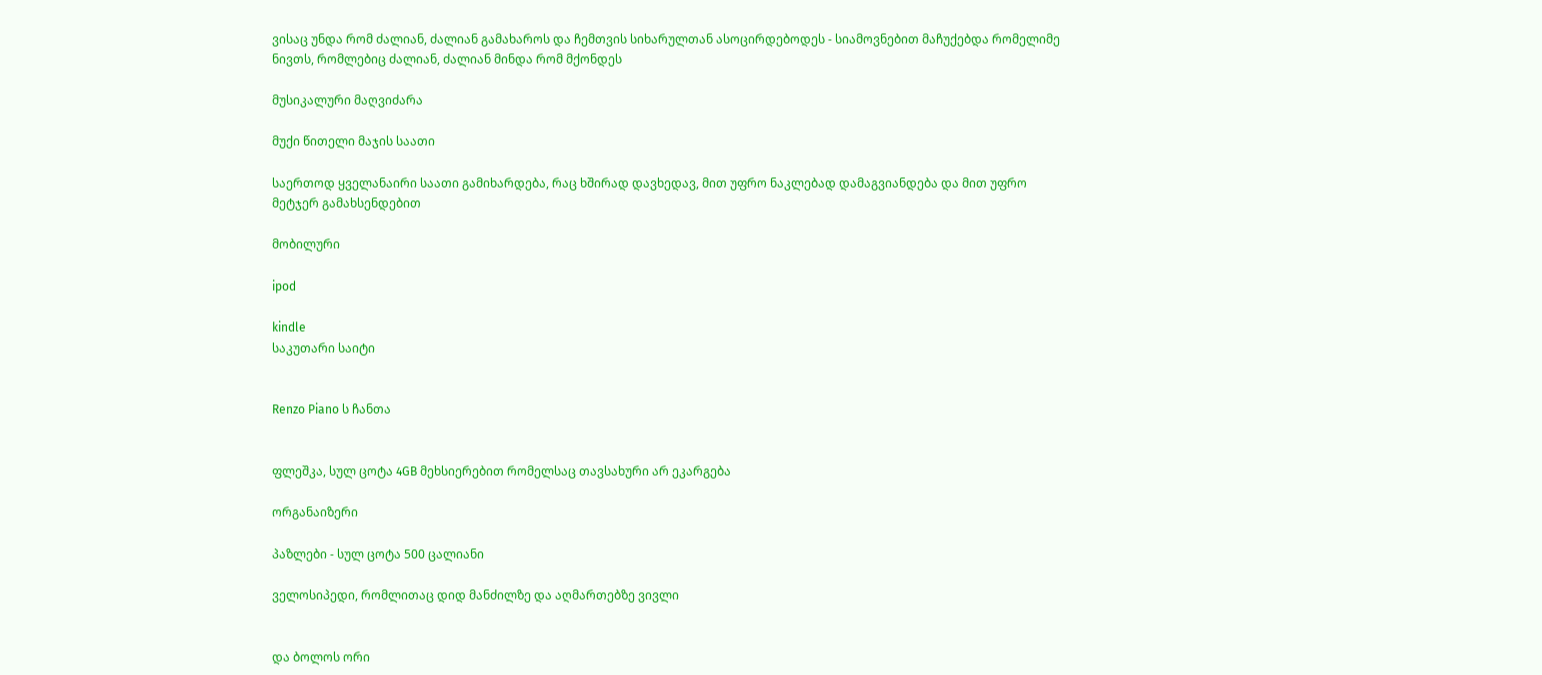ვისაც უნდა რომ ძალიან, ძალიან გამახაროს და ჩემთვის სიხარულთან ასოცირდებოდეს - სიამოვნებით მაჩუქებდა რომელიმე ნივთს, რომლებიც ძალიან, ძალიან მინდა რომ მქონდეს

მუსიკალური მაღვიძარა

მუქი წითელი მაჯის საათი

საერთოდ ყველანაირი საათი გამიხარდება, რაც ხშირად დავხედავ, მით უფრო ნაკლებად დამაგვიანდება და მით უფრო მეტჯერ გამახსენდებით

მობილური

ipod

kindle
საკუთარი საიტი


Renzo Piano ს ჩანთა


ფლეშკა, სულ ცოტა 4GB მეხსიერებით რომელსაც თავსახური არ ეკარგება

ორგანაიზერი

პაზლები - სულ ცოტა 500 ცალიანი

ველოსიპედი, რომლითაც დიდ მანძილზე და აღმართებზე ვივლი


და ბოლოს ორი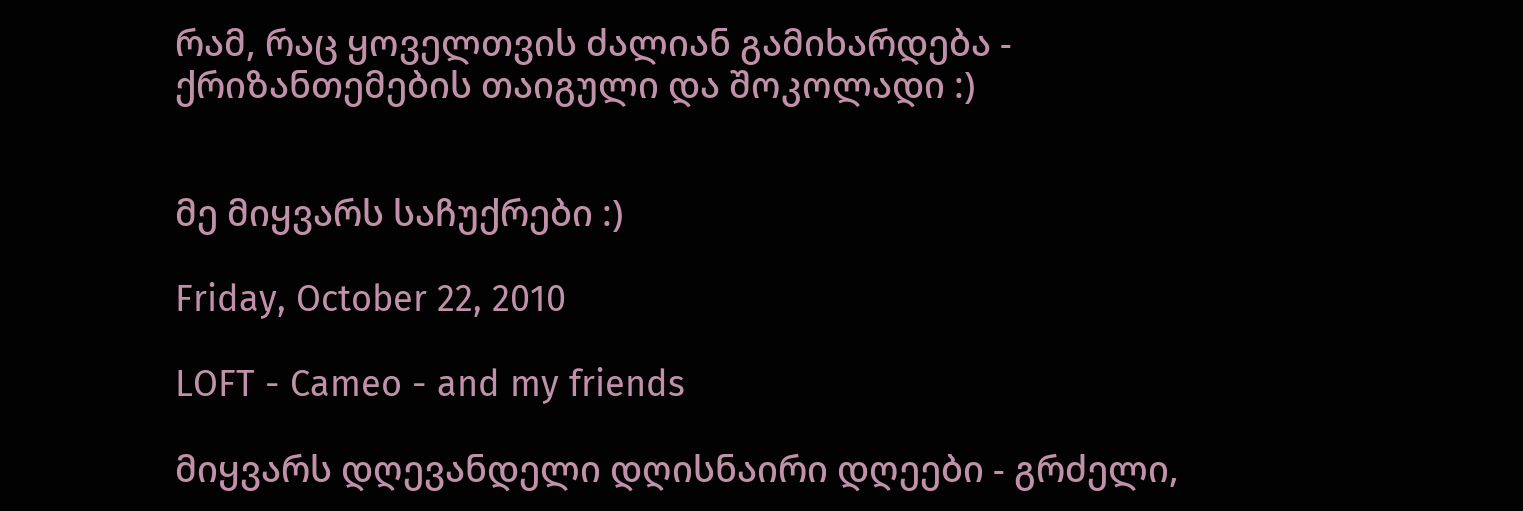რამ, რაც ყოველთვის ძალიან გამიხარდება - ქრიზანთემების თაიგული და შოკოლადი :)


მე მიყვარს საჩუქრები :)

Friday, October 22, 2010

LOFT - Cameo - and my friends

მიყვარს დღევანდელი დღისნაირი დღეები - გრძელი,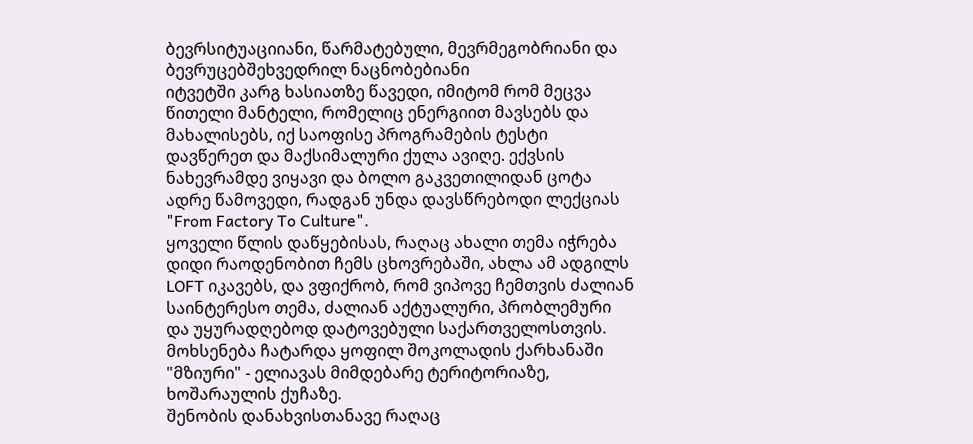ბევრსიტუაციიანი, წარმატებული, მევრმეგობრიანი და ბევრუცებშეხვედრილ ნაცნობებიანი
იტვეტში კარგ ხასიათზე წავედი, იმიტომ რომ მეცვა წითელი მანტელი, რომელიც ენერგიით მავსებს და მახალისებს, იქ საოფისე პროგრამების ტესტი დავწერეთ და მაქსიმალური ქულა ავიღე. ექვსის ნახევრამდე ვიყავი და ბოლო გაკვეთილიდან ცოტა ადრე წამოვედი, რადგან უნდა დავსწრებოდი ლექციას "From Factory To Culture".
ყოველი წლის დაწყებისას, რაღაც ახალი თემა იჭრება დიდი რაოდენობით ჩემს ცხოვრებაში, ახლა ამ ადგილს LOFT იკავებს, და ვფიქრობ, რომ ვიპოვე ჩემთვის ძალიან საინტერესო თემა, ძალიან აქტუალური, პრობლემური და უყურადღებოდ დატოვებული საქართველოსთვის. მოხსენება ჩატარდა ყოფილ შოკოლადის ქარხანაში "მზიური" - ელიავას მიმდებარე ტერიტორიაზე, ხოშარაულის ქუჩაზე.
შენობის დანახვისთანავე რაღაც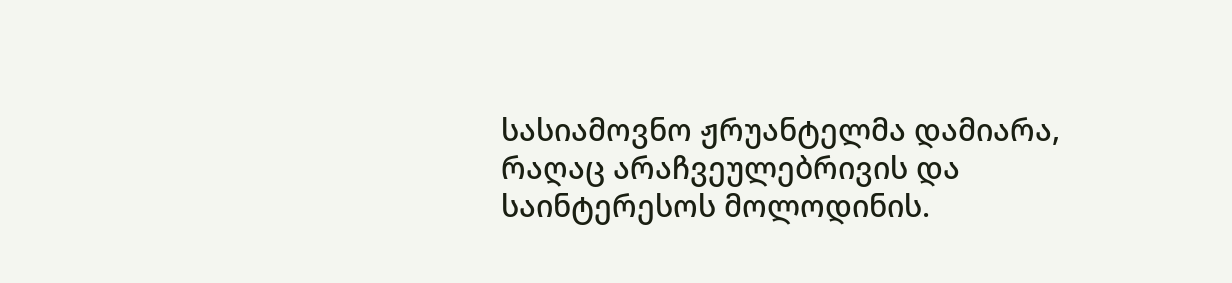სასიამოვნო ჟრუანტელმა დამიარა, რაღაც არაჩვეულებრივის და საინტერესოს მოლოდინის.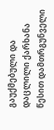გაუქმებული და დაცლილი ქარხანა წესით დამთრგუნველი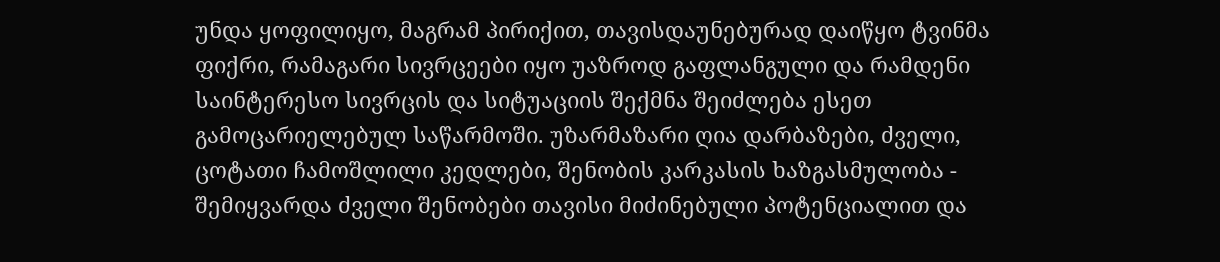უნდა ყოფილიყო, მაგრამ პირიქით, თავისდაუნებურად დაიწყო ტვინმა ფიქრი, რამაგარი სივრცეები იყო უაზროდ გაფლანგული და რამდენი საინტერესო სივრცის და სიტუაციის შექმნა შეიძლება ესეთ გამოცარიელებულ საწარმოში. უზარმაზარი ღია დარბაზები, ძველი, ცოტათი ჩამოშლილი კედლები, შენობის კარკასის ხაზგასმულობა - შემიყვარდა ძველი შენობები თავისი მიძინებული პოტენციალით და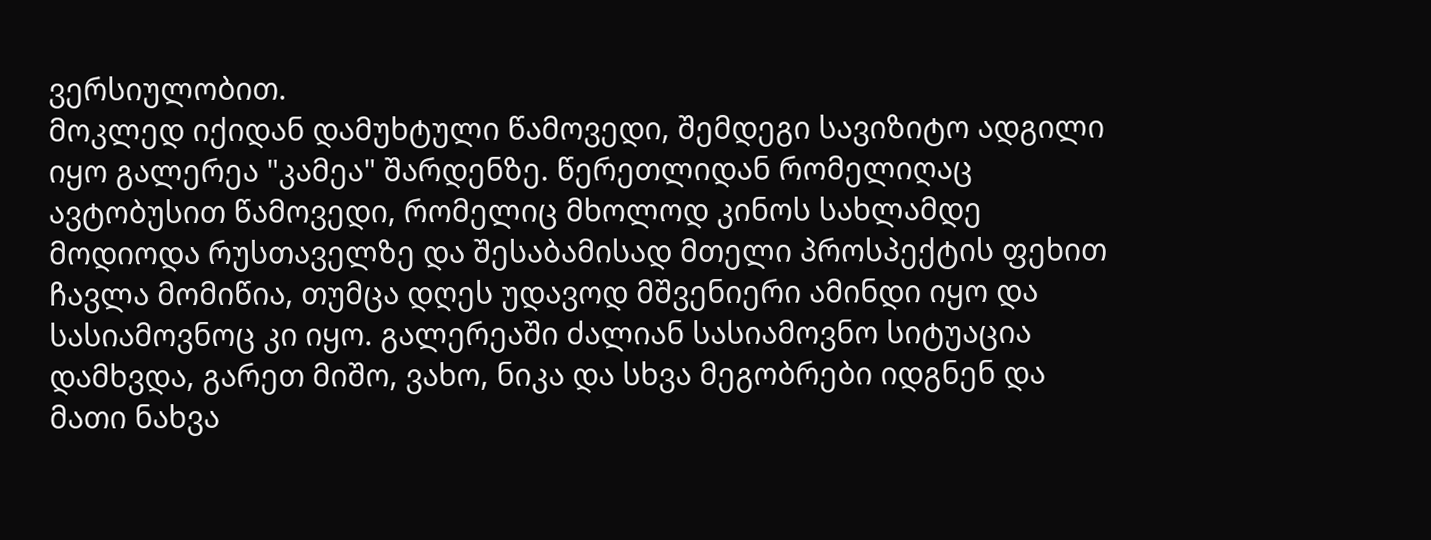ვერსიულობით.
მოკლედ იქიდან დამუხტული წამოვედი, შემდეგი სავიზიტო ადგილი იყო გალერეა "კამეა" შარდენზე. წერეთლიდან რომელიღაც ავტობუსით წამოვედი, რომელიც მხოლოდ კინოს სახლამდე მოდიოდა რუსთაველზე და შესაბამისად მთელი პროსპექტის ფეხით ჩავლა მომიწია, თუმცა დღეს უდავოდ მშვენიერი ამინდი იყო და სასიამოვნოც კი იყო. გალერეაში ძალიან სასიამოვნო სიტუაცია დამხვდა, გარეთ მიშო, ვახო, ნიკა და სხვა მეგობრები იდგნენ და მათი ნახვა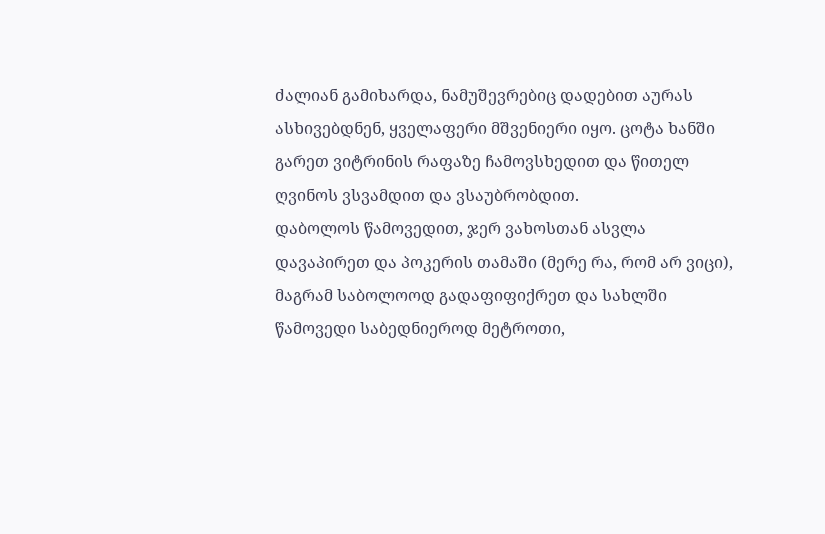ძალიან გამიხარდა, ნამუშევრებიც დადებით აურას ასხივებდნენ, ყველაფერი მშვენიერი იყო. ცოტა ხანში გარეთ ვიტრინის რაფაზე ჩამოვსხედით და წითელ ღვინოს ვსვამდით და ვსაუბრობდით.
დაბოლოს წამოვედით, ჯერ ვახოსთან ასვლა დავაპირეთ და პოკერის თამაში (მერე რა, რომ არ ვიცი), მაგრამ საბოლოოდ გადაფიფიქრეთ და სახლში წამოვედი საბედნიეროდ მეტროთი,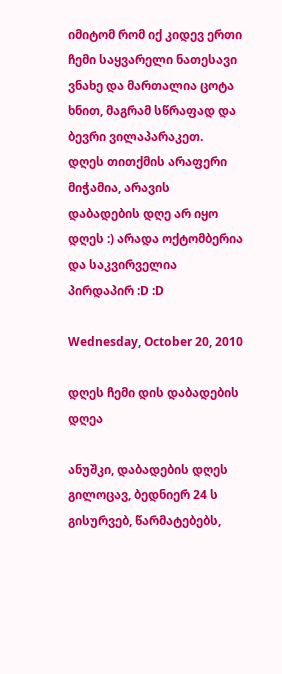იმიტომ რომ იქ კიდევ ერთი ჩემი საყვარელი ნათესავი ვნახე და მართალია ცოტა ხნით, მაგრამ სწრაფად და ბევრი ვილაპარაკეთ.
დღეს თითქმის არაფერი მიჭამია, არავის დაბადების დღე არ იყო დღეს :) არადა ოქტომბერია და საკვირველია პირდაპირ :D :D

Wednesday, October 20, 2010

დღეს ჩემი დის დაბადების დღეა

ანუშკი, დაბადების დღეს გილოცავ, ბედნიერ 24 ს გისურვებ, წარმატებებს,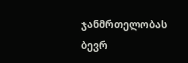ჯანმრთელობას
ბევრ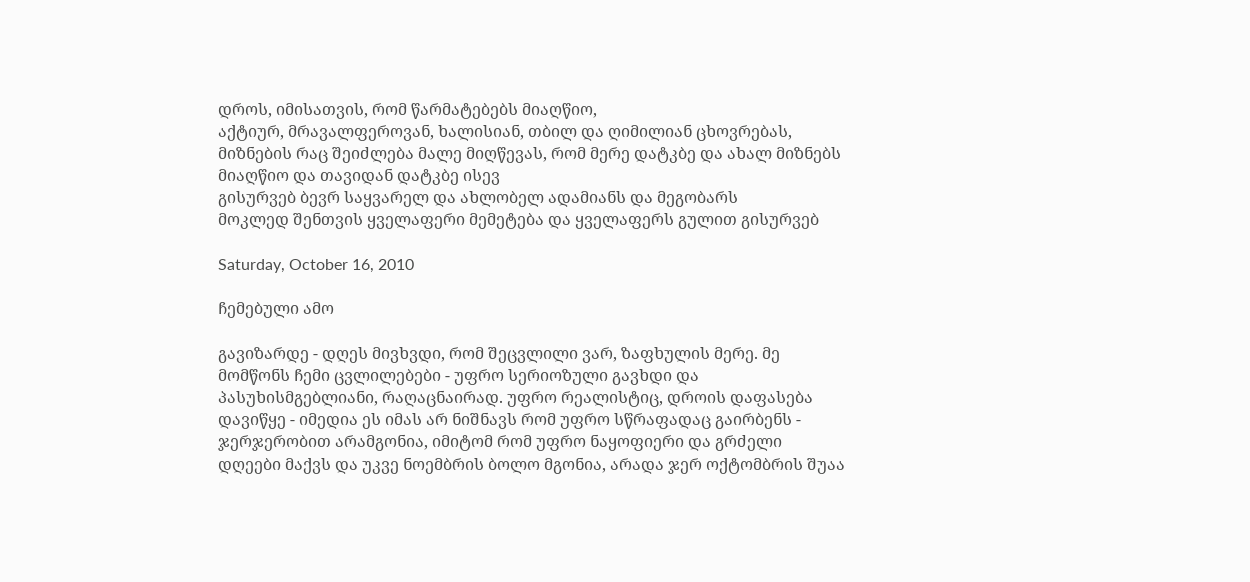დროს, იმისათვის, რომ წარმატებებს მიაღწიო,
აქტიურ, მრავალფეროვან, ხალისიან, თბილ და ღიმილიან ცხოვრებას,
მიზნების რაც შეიძლება მალე მიღწევას, რომ მერე დატკბე და ახალ მიზნებს მიაღწიო და თავიდან დატკბე ისევ
გისურვებ ბევრ საყვარელ და ახლობელ ადამიანს და მეგობარს
მოკლედ შენთვის ყველაფერი მემეტება და ყველაფერს გულით გისურვებ

Saturday, October 16, 2010

ჩემებული ამო

გავიზარდე - დღეს მივხვდი, რომ შეცვლილი ვარ, ზაფხულის მერე. მე მომწონს ჩემი ცვლილებები - უფრო სერიოზული გავხდი და პასუხისმგებლიანი, რაღაცნაირად. უფრო რეალისტიც, დროის დაფასება დავიწყე - იმედია ეს იმას არ ნიშნავს რომ უფრო სწრაფადაც გაირბენს - ჯერჯერობით არამგონია, იმიტომ რომ უფრო ნაყოფიერი და გრძელი დღეები მაქვს და უკვე ნოემბრის ბოლო მგონია, არადა ჯერ ოქტომბრის შუაა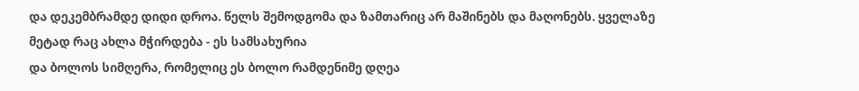და დეკემბრამდე დიდი დროა. წელს შემოდგომა და ზამთარიც არ მაშინებს და მაღონებს. ყველაზე მეტად რაც ახლა მჭირდება - ეს სამსახურია
და ბოლოს სიმღერა, რომელიც ეს ბოლო რამდენიმე დღეა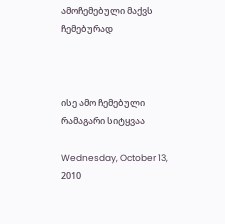ამოჩემებული მაქვს ჩემებურად



ისე ამო ჩემებული რამაგარი სიტყვაა

Wednesday, October 13, 2010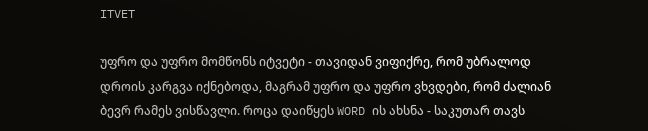ITVET

უფრო და უფრო მომწონს იტვეტი - თავიდან ვიფიქრე, რომ უბრალოდ დროის კარგვა იქნებოდა, მაგრამ უფრო და უფრო ვხვდები, რომ ძალიან ბევრ რამეს ვისწავლი. როცა დაიწყეს WORD ის ახსნა - საკუთარ თავს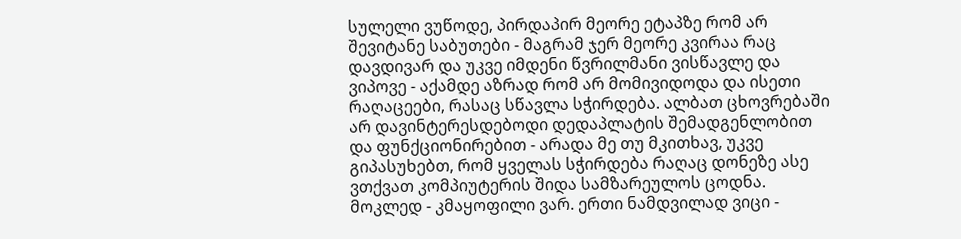სულელი ვუწოდე, პირდაპირ მეორე ეტაპზე რომ არ შევიტანე საბუთები - მაგრამ ჯერ მეორე კვირაა რაც დავდივარ და უკვე იმდენი წვრილმანი ვისწავლე და ვიპოვე - აქამდე აზრად რომ არ მომივიდოდა და ისეთი რაღაცეები, რასაც სწავლა სჭირდება. ალბათ ცხოვრებაში არ დავინტერესდებოდი დედაპლატის შემადგენლობით და ფუნქციონირებით - არადა მე თუ მკითხავ, უკვე გიპასუხებთ, რომ ყველას სჭირდება რაღაც დონეზე ასე ვთქვათ კომპიუტერის შიდა სამზარეულოს ცოდნა.
მოკლედ - კმაყოფილი ვარ. ერთი ნამდვილად ვიცი -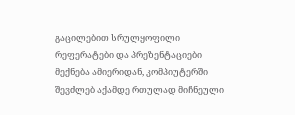გაცილებით სრულყოფილი რეფერატები და პრეზენტაციები მექნება ამიერიდან, კომპიუტერში შევძლებ აქამდე რთულად მიჩნეული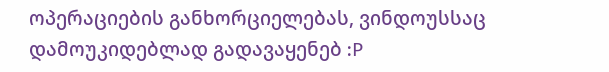ოპერაციების განხორციელებას, ვინდოუსსაც დამოუკიდებლად გადავაყენებ :P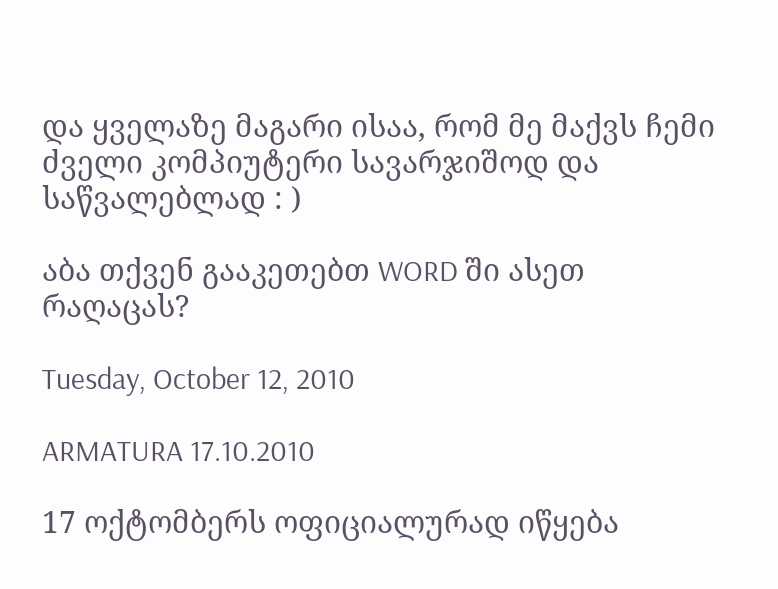და ყველაზე მაგარი ისაა, რომ მე მაქვს ჩემი ძველი კომპიუტერი სავარჯიშოდ და საწვალებლად : )

აბა თქვენ გააკეთებთ WORD ში ასეთ რაღაცას?

Tuesday, October 12, 2010

ARMATURA 17.10.2010

17 ოქტომბერს ოფიციალურად იწყება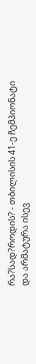რა?სად?როდის? - თბილისის 41-ე ჩემპიონატი
და არმატურა ისევ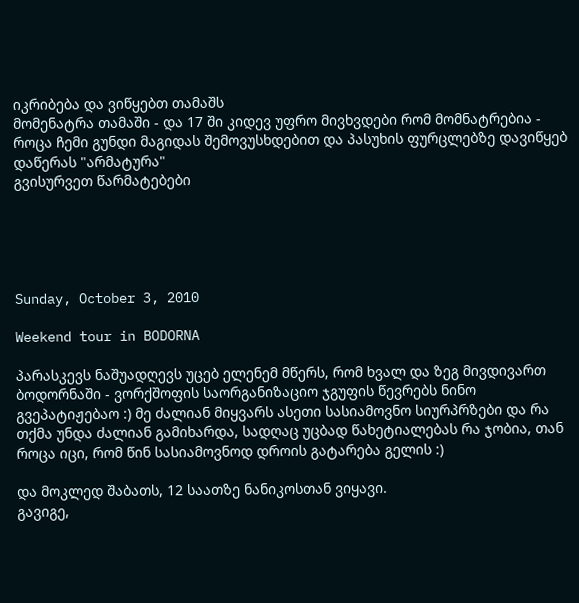იკრიბება და ვიწყებთ თამაშს
მომენატრა თამაში - და 17 ში კიდევ უფრო მივხვდები რომ მომნატრებია - როცა ჩემი გუნდი მაგიდას შემოვუსხდებით და პასუხის ფურცლებზე დავიწყებ დაწერას "არმატურა"
გვისურვეთ წარმატებები





Sunday, October 3, 2010

Weekend tour in BODORNA

პარასკევს ნაშუადღევს უცებ ელენემ მწერს, რომ ხვალ და ზეგ მივდივართ ბოდორნაში - ვორქშოფის საორგანიზაციო ჯგუფის წევრებს ნინო გვეპატიჟებაო :) მე ძალიან მიყვარს ასეთი სასიამოვნო სიურპრზები და რა თქმა უნდა ძალიან გამიხარდა, სადღაც უცბად წახეტიალებას რა ჯობია, თან როცა იცი, რომ წინ სასიამოვნოდ დროის გატარება გელის :)

და მოკლედ შაბათს, 12 საათზე ნანიკოსთან ვიყავი.
გავიგე,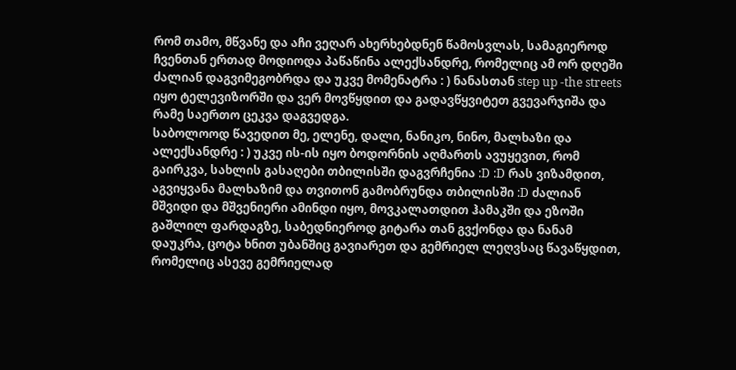რომ თამო, მწვანე და აჩი ვეღარ ახერხებდნენ წამოსვლას, სამაგიეროდ ჩვენთან ერთად მოდიოდა პაწაწინა ალექსანდრე, რომელიც ამ ორ დღეში ძალიან დაგვიმეგობრდა და უკვე მომენატრა : ) ნანასთან step up -the streets იყო ტელევიზორში და ვერ მოვწყდით და გადავწყვიტეთ გვევარჯიშა და რამე საერთო ცეკვა დაგვედგა.
საბოლოოდ წავედით მე, ელენე, დალი, ნანიკო, ნინო, მალხაზი და ალექსანდრე : ) უკვე ის-ის იყო ბოდორნის აღმართს ავუყევით, რომ გაირკვა, სახლის გასაღები თბილისში დაგვრჩენია :D :D რას ვიზამდით, აგვიყვანა მალხაზიმ და თვითონ გამობრუნდა თბილისში :D ძალიან მშვიდი და მშვენიერი ამინდი იყო, მოვკალათდით ჰამაკში და ეზოში გაშლილ ფარდაგზე, საბედნიეროდ გიტარა თან გვქონდა და ნანამ დაუკრა, ცოტა ხნით უბანშიც გავიარეთ და გემრიელ ლეღვსაც წავაწყდით, რომელიც ასევე გემრიელად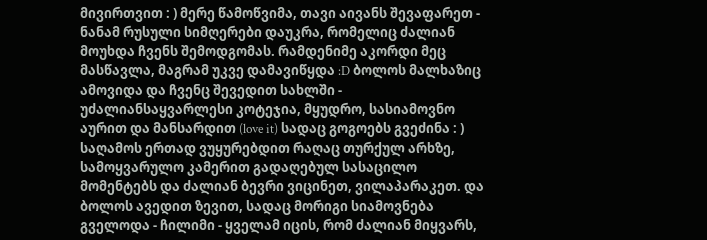მივირთვით : ) მერე წამოწვიმა, თავი აივანს შევაფარეთ - ნანამ რუსული სიმღერები დაუკრა, რომელიც ძალიან მოუხდა ჩვენს შემოდგომას. რამდენიმე აკორდი მეც მასწავლა, მაგრამ უკვე დამავიწყდა :D ბოლოს მალხაზიც ამოვიდა და ჩვენც შევედით სახლში - უძალიანსაყვარლესი კოტეჯია, მყუდრო, სასიამოვნო აურით და მანსარდით (love it) სადაც გოგოებს გვეძინა : ) საღამოს ერთად ვუყურებდით რაღაც თურქულ არხზე, სამოყვარულო კამერით გადაღებულ სასაცილო მომენტებს და ძალიან ბევრი ვიცინეთ, ვილაპარაკეთ. და ბოლოს ავედით ზევით, სადაც მორიგი სიამოვნება გველოდა - ჩილიმი - ყველამ იცის, რომ ძალიან მიყვარს,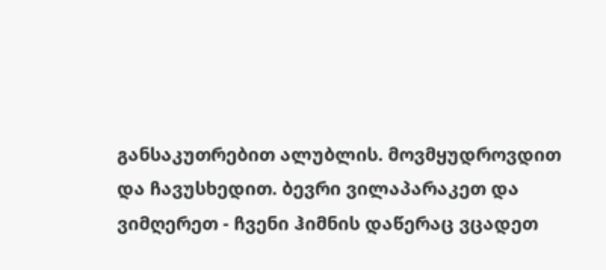განსაკუთრებით ალუბლის. მოვმყუდროვდით და ჩავუსხედით. ბევრი ვილაპარაკეთ და ვიმღერეთ - ჩვენი ჰიმნის დაწერაც ვცადეთ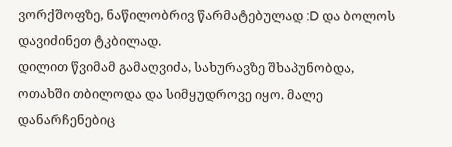ვორქშოფზე, ნაწილობრივ წარმატებულად :D და ბოლოს დავიძინეთ ტკბილად.
დილით წვიმამ გამაღვიძა, სახურავზე შხაპუნობდა, ოთახში თბილოდა და სიმყუდროვე იყო. მალე დანარჩენებიც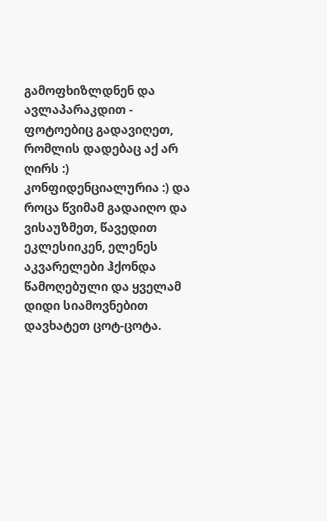გამოფხიზლდნენ და ავლაპარაკდით - ფოტოებიც გადავიღეთ, რომლის დადებაც აქ არ ღირს :) კონფიდენციალურია :) და როცა წვიმამ გადაიღო და ვისაუზმეთ, წავედით ეკლესიიკენ, ელენეს აკვარელები ჰქონდა წამოღებული და ყველამ დიდი სიამოვნებით დავხატეთ ცოტ-ცოტა.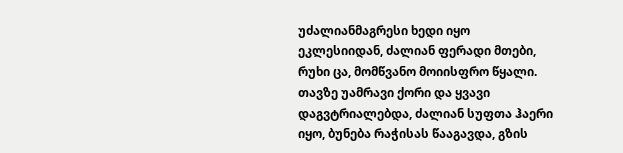უძალიანმაგრესი ხედი იყო ეკლესიიდან, ძალიან ფერადი მთები, რუხი ცა, მომწვანო მოიისფრო წყალი. თავზე უამრავი ქორი და ყვავი დაგვტრიალებდა, ძალიან სუფთა ჰაერი იყო, ბუნება რაჭისას წააგავდა, გზის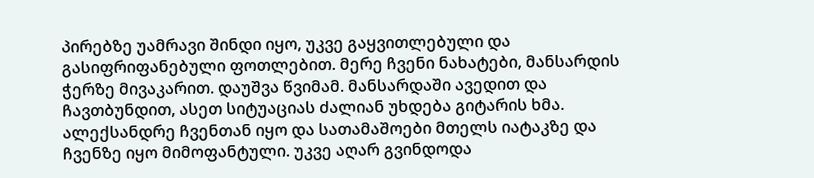პირებზე უამრავი შინდი იყო, უკვე გაყვითლებული და გასიფრიფანებული ფოთლებით. მერე ჩვენი ნახატები, მანსარდის ჭერზე მივაკარით. დაუშვა წვიმამ. მანსარდაში ავედით და ჩავთბუნდით, ასეთ სიტუაციას ძალიან უხდება გიტარის ხმა. ალექსანდრე ჩვენთან იყო და სათამაშოები მთელს იატაკზე და ჩვენზე იყო მიმოფანტული. უკვე აღარ გვინდოდა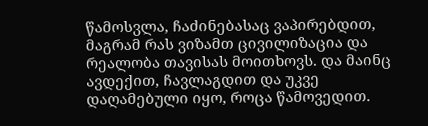წამოსვლა, ჩაძინებასაც ვაპირებდით, მაგრამ რას ვიზამთ ცივილიზაცია და რეალობა თავისას მოითხოვს. და მაინც ავდექით, ჩავლაგდით და უკვე დაღამებული იყო, როცა წამოვედით.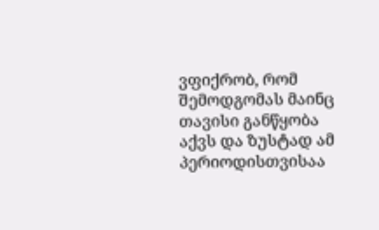ვფიქრობ, რომ შემოდგომას მაინც თავისი განწყობა აქვს და ზუსტად ამ პერიოდისთვისაა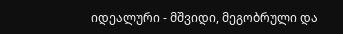იდეალური - მშვიდი, მეგობრული და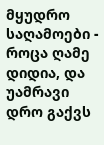მყუდრო საღამოები - როცა ღამე დიდია, და უამრავი დრო გაქვს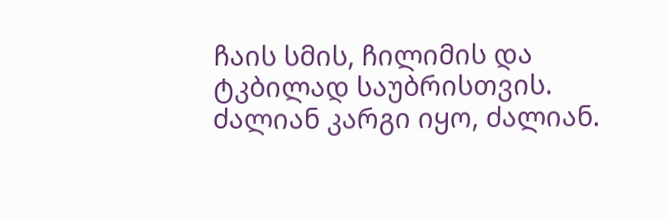ჩაის სმის, ჩილიმის და ტკბილად საუბრისთვის. ძალიან კარგი იყო, ძალიან.